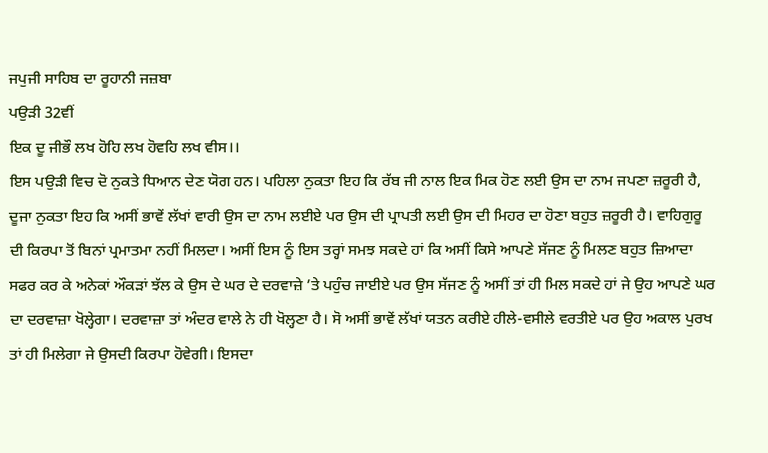ਜਪੁਜੀ ਸਾਹਿਬ ਦਾ ਰੂਹਾਨੀ ਜਜ਼ਬਾ
ਪਉੜੀ 32ਵੀਂ
ਇਕ ਦੂ ਜੀਭੌ ਲਖ ਹੋਹਿ ਲਖ ਹੋਵਹਿ ਲਖ ਵੀਸ।।
ਇਸ ਪਉੜੀ ਵਿਚ ਦੋ ਨੁਕਤੇ ਧਿਆਨ ਦੇਣ ਯੋਗ ਹਨ। ਪਹਿਲਾ ਨੁਕਤਾ ਇਹ ਕਿ ਰੱਬ ਜੀ ਨਾਲ ਇਕ ਮਿਕ ਹੋਣ ਲਈ ਉਸ ਦਾ ਨਾਮ ਜਪਣਾ ਜ਼ਰੂਰੀ ਹੈ, ਦੂਜਾ ਨੁਕਤਾ ਇਹ ਕਿ ਅਸੀਂ ਭਾਵੇਂ ਲੱਖਾਂ ਵਾਰੀ ਉਸ ਦਾ ਨਾਮ ਲਈਏ ਪਰ ਉਸ ਦੀ ਪ੍ਰਾਪਤੀ ਲਈ ਉਸ ਦੀ ਮਿਹਰ ਦਾ ਹੋਣਾ ਬਹੁਤ ਜ਼ਰੂਰੀ ਹੈ। ਵਾਹਿਗੁਰੂ ਦੀ ਕਿਰਪਾ ਤੋਂ ਬਿਨਾਂ ਪ੍ਰਮਾਤਮਾ ਨਹੀਂ ਮਿਲਦਾ। ਅਸੀਂ ਇਸ ਨੂੰ ਇਸ ਤਰ੍ਹਾਂ ਸਮਝ ਸਕਦੇ ਹਾਂ ਕਿ ਅਸੀਂ ਕਿਸੇ ਆਪਣੇ ਸੱਜਣ ਨੂੰ ਮਿਲਣ ਬਹੁਤ ਜ਼ਿਆਦਾ ਸਫਰ ਕਰ ਕੇ ਅਨੇਕਾਂ ਔਕੜਾਂ ਝੱਲ ਕੇ ਉਸ ਦੇ ਘਰ ਦੇ ਦਰਵਾਜ਼ੇ ’ਤੇ ਪਹੁੰਚ ਜਾਈਏ ਪਰ ਉਸ ਸੱਜਣ ਨੂੰ ਅਸੀਂ ਤਾਂ ਹੀ ਮਿਲ ਸਕਦੇ ਹਾਂ ਜੇ ਉਹ ਆਪਣੇ ਘਰ ਦਾ ਦਰਵਾਜ਼ਾ ਖੋਲ੍ਹੇਗਾ। ਦਰਵਾਜ਼ਾ ਤਾਂ ਅੰਦਰ ਵਾਲੇ ਨੇ ਹੀ ਖੋਲ੍ਹਣਾ ਹੈ। ਸੋ ਅਸੀਂ ਭਾਵੇਂ ਲੱਖਾਂ ਯਤਨ ਕਰੀਏ ਹੀਲੇ-ਵਸੀਲੇ ਵਰਤੀਏ ਪਰ ਉਹ ਅਕਾਲ ਪੁਰਖ ਤਾਂ ਹੀ ਮਿਲੇਗਾ ਜੇ ਉਸਦੀ ਕਿਰਪਾ ਹੋਵੇਗੀ। ਇਸਦਾ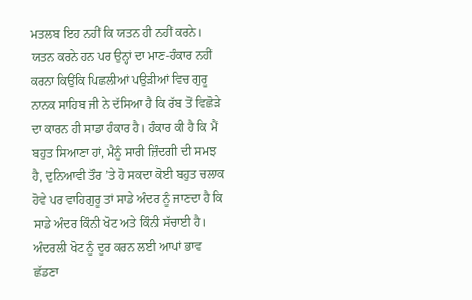ਮਤਲਬ ਇਹ ਨਹੀਂ ਕਿ ਯਤਨ ਹੀ ਨਹੀਂ ਕਰਨੇ। ਯਤਨ ਕਰਨੇ ਹਨ ਪਰ ਉਨ੍ਹਾਂ ਦਾ ਮਾਣ-ਹੰਕਾਰ ਨਹੀਂ ਕਰਨਾ ਕਿਉਂਕਿ ਪਿਛਲੀਆਂ ਪਉੜੀਆਂ ਵਿਚ ਗੁਰੂ ਨਾਨਕ ਸਾਹਿਬ ਜੀ ਨੇ ਦੱਸਿਆ ਹੈ ਕਿ ਰੱਬ ਤੋਂ ਵਿਛੋੜੇ ਦਾ ਕਾਰਨ ਹੀ ਸਾਡਾ ਹੰਕਾਰ ਹੈ। ਹੰਕਾਰ ਕੀ ਹੈ ਕਿ ਮੈਂ ਬਹੁਤ ਸਿਆਣਾ ਹਾਂ, ਮੈਨੂੰ ਸਾਰੀ ਜ਼ਿੰਦਗੀ ਦੀ ਸਮਝ ਹੈ, ਦੁਨਿਆਵੀ ਤੌਰ ’ਤੇ ਹੋ ਸਕਦਾ ਕੋਈ ਬਹੁਤ ਚਲਾਕ ਹੋਵੇ ਪਰ ਵਾਹਿਗੁਰੂ ਤਾਂ ਸਾਡੇ ਅੰਦਰ ਨੂੰ ਜਾਣਦਾ ਹੈ ਕਿ ਸਾਡੇ ਅੰਦਰ ਕਿੰਨੀ ਖੋਟ ਅਤੇ ਕਿੰਨੀ ਸੱਚਾਈ ਹੈ। ਅੰਦਰਲੀ ਖੋਟ ਨੂੰ ਦੂਰ ਕਰਨ ਲਈ ਆਪਾਂ ਭਾਵ ਛੱਡਣਾ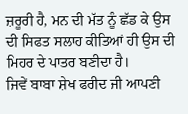ਜ਼ਰੂਰੀ ਹੈ, ਮਨ ਦੀ ਮੱਤ ਨੂੰ ਛੱਡ ਕੇ ਉਸ ਦੀ ਸਿਫਤ ਸਲਾਹ ਕੀਤਿਆਂ ਹੀ ਉਸ ਦੀ ਮਿਹਰ ਦੇ ਪਾਤਰ ਬਣੀਦਾ ਹੈ।
ਜਿਵੇਂ ਬਾਬਾ ਸ਼ੇਖ ਫਰੀਦ ਜੀ ਆਪਣੀ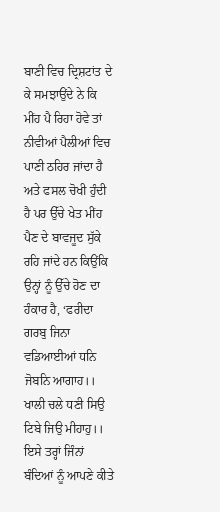ਬਾਣੀ ਵਿਚ ਦ੍ਰਿਸ਼ਟਾਂਤ ਦੇ ਕੇ ਸਮਝਾਉਂਦੇ ਨੇ ਕਿ ਮੀਂਹ ਪੈ ਰਿਹਾ ਹੋਵੇ ਤਾਂ ਨੀਵੀਆਂ ਪੈਲੀਆਂ ਵਿਚ ਪਾਣੀ ਠਹਿਰ ਜਾਂਦਾ ਹੈ ਅਤੇ ਫਸਲ ਚੋਖੀ ਹੁੰਦੀ ਹੈ ਪਰ ਉੱਚੇ ਖੇਤ ਮੀਂਹ ਪੈਣ ਦੇ ਬਾਵਜੂਦ ਸੁੱਕੇ ਰਹਿ ਜਾਂਦੇ ਹਨ ਕਿਉਂਕਿ ਉਨ੍ਹਾਂ ਨੂੰ ਉੱਚੇ ਹੋਣ ਦਾ ਹੰਕਾਰ ਹੈ, ‘ਫਰੀਦਾ ਗਰਬੁ ਜਿਨਾ ਵਡਿਆਈਆਂ ਧਨਿ ਜੋਬਨਿ ਆਗਾਹ।। ਖਾਲੀ ਚਲੇ ਧਣੀ ਸਿਉ ਟਿਬੇ ਜਿਉ ਮੀਹਾਹੁ।। ਇਸੇ ਤਰ੍ਹਾਂ ਜਿੰਨਾਂ ਬੰਦਿਆਂ ਨੂੰ ਆਪਣੇ ਕੀਤੇ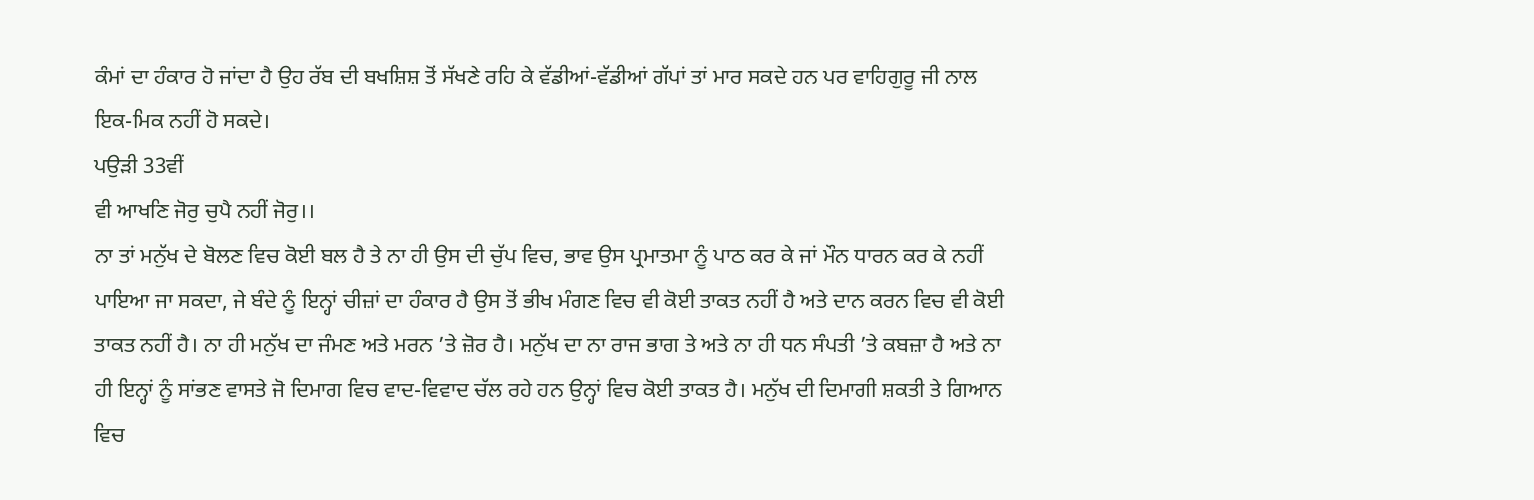ਕੰਮਾਂ ਦਾ ਹੰਕਾਰ ਹੋ ਜਾਂਦਾ ਹੈ ਉਹ ਰੱਬ ਦੀ ਬਖਸ਼ਿਸ਼ ਤੋਂ ਸੱਖਣੇ ਰਹਿ ਕੇ ਵੱਡੀਆਂ-ਵੱਡੀਆਂ ਗੱਪਾਂ ਤਾਂ ਮਾਰ ਸਕਦੇ ਹਨ ਪਰ ਵਾਹਿਗੁਰੂ ਜੀ ਨਾਲ ਇਕ-ਮਿਕ ਨਹੀਂ ਹੋ ਸਕਦੇ।
ਪਉੜੀ 33ਵੀਂ
ਵੀ ਆਖਣਿ ਜੋਰੁ ਚੁਪੈ ਨਹੀਂ ਜੋਰੁ।।
ਨਾ ਤਾਂ ਮਨੁੱਖ ਦੇ ਬੋਲਣ ਵਿਚ ਕੋਈ ਬਲ ਹੈ ਤੇ ਨਾ ਹੀ ਉਸ ਦੀ ਚੁੱਪ ਵਿਚ, ਭਾਵ ਉਸ ਪ੍ਰਮਾਤਮਾ ਨੂੰ ਪਾਠ ਕਰ ਕੇ ਜਾਂ ਮੌਨ ਧਾਰਨ ਕਰ ਕੇ ਨਹੀਂ ਪਾਇਆ ਜਾ ਸਕਦਾ, ਜੇ ਬੰਦੇ ਨੂੰ ਇਨ੍ਹਾਂ ਚੀਜ਼ਾਂ ਦਾ ਹੰਕਾਰ ਹੈ ਉਸ ਤੋਂ ਭੀਖ ਮੰਗਣ ਵਿਚ ਵੀ ਕੋਈ ਤਾਕਤ ਨਹੀਂ ਹੈ ਅਤੇ ਦਾਨ ਕਰਨ ਵਿਚ ਵੀ ਕੋਈ ਤਾਕਤ ਨਹੀਂ ਹੈ। ਨਾ ਹੀ ਮਨੁੱਖ ਦਾ ਜੰਮਣ ਅਤੇ ਮਰਨ ’ਤੇ ਜ਼ੋਰ ਹੈ। ਮਨੁੱਖ ਦਾ ਨਾ ਰਾਜ ਭਾਗ ਤੇ ਅਤੇ ਨਾ ਹੀ ਧਨ ਸੰਪਤੀ ’ਤੇ ਕਬਜ਼ਾ ਹੈ ਅਤੇ ਨਾ ਹੀ ਇਨ੍ਹਾਂ ਨੂੰ ਸਾਂਭਣ ਵਾਸਤੇ ਜੋ ਦਿਮਾਗ ਵਿਚ ਵਾਦ-ਵਿਵਾਦ ਚੱਲ ਰਹੇ ਹਨ ਉਨ੍ਹਾਂ ਵਿਚ ਕੋਈ ਤਾਕਤ ਹੈ। ਮਨੁੱਖ ਦੀ ਦਿਮਾਗੀ ਸ਼ਕਤੀ ਤੇ ਗਿਆਨ ਵਿਚ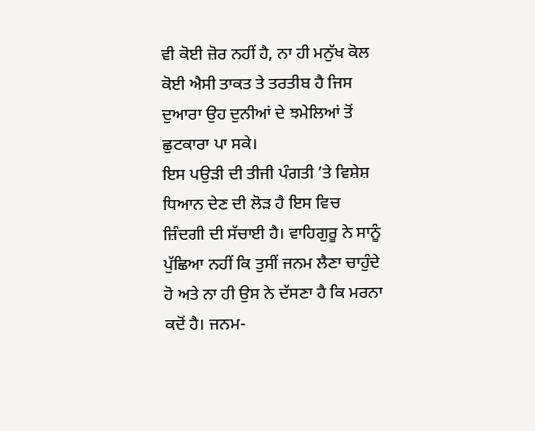ਵੀ ਕੋਈ ਜ਼ੋਰ ਨਹੀਂ ਹੈ, ਨਾ ਹੀ ਮਨੁੱਖ ਕੋਲ ਕੋਈ ਐਸੀ ਤਾਕਤ ਤੇ ਤਰਤੀਬ ਹੈ ਜਿਸ ਦੁਆਰਾ ਉਹ ਦੁਨੀਆਂ ਦੇ ਝਮੇਲਿਆਂ ਤੋਂ ਛੁਟਕਾਰਾ ਪਾ ਸਕੇ।
ਇਸ ਪਉੜੀ ਦੀ ਤੀਜੀ ਪੰਗਤੀ ’ਤੇ ਵਿਸ਼ੇਸ਼ ਧਿਆਨ ਦੇਣ ਦੀ ਲੋੜ ਹੈ ਇਸ ਵਿਚ ਜ਼ਿੰਦਗੀ ਦੀ ਸੱਚਾਈ ਹੈ। ਵਾਹਿਗੁਰੂ ਨੇ ਸਾਨੂੰ ਪੁੱਛਿਆ ਨਹੀਂ ਕਿ ਤੁਸੀਂ ਜਨਮ ਲੈਣਾ ਚਾਹੁੰਦੇ ਹੋ ਅਤੇ ਨਾ ਹੀ ਉਸ ਨੇ ਦੱਸਣਾ ਹੈ ਕਿ ਮਰਨਾ ਕਦੋਂ ਹੈ। ਜਨਮ-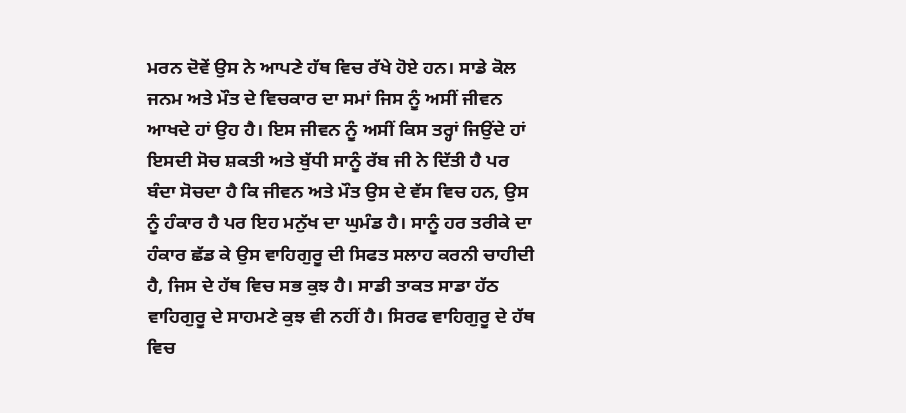ਮਰਨ ਦੋਵੇਂ ਉਸ ਨੇ ਆਪਣੇ ਹੱਥ ਵਿਚ ਰੱਖੇ ਹੋਏ ਹਨ। ਸਾਡੇ ਕੋਲ ਜਨਮ ਅਤੇ ਮੌਤ ਦੇ ਵਿਚਕਾਰ ਦਾ ਸਮਾਂ ਜਿਸ ਨੂੰ ਅਸੀਂ ਜੀਵਨ ਆਖਦੇ ਹਾਂ ਉਹ ਹੈ। ਇਸ ਜੀਵਨ ਨੂੰ ਅਸੀਂ ਕਿਸ ਤਰ੍ਹਾਂ ਜਿਉਂਦੇ ਹਾਂ ਇਸਦੀ ਸੋਚ ਸ਼ਕਤੀ ਅਤੇ ਬੁੱਧੀ ਸਾਨੂੰ ਰੱਬ ਜੀ ਨੇ ਦਿੱਤੀ ਹੈ ਪਰ ਬੰਦਾ ਸੋਚਦਾ ਹੈ ਕਿ ਜੀਵਨ ਅਤੇ ਮੌਤ ਉਸ ਦੇ ਵੱਸ ਵਿਚ ਹਨ, ਉਸ ਨੂੰ ਹੰਕਾਰ ਹੈ ਪਰ ਇਹ ਮਨੁੱਖ ਦਾ ਘੁਮੰਡ ਹੈ। ਸਾਨੂੰ ਹਰ ਤਰੀਕੇ ਦਾ ਹੰਕਾਰ ਛੱਡ ਕੇ ਉਸ ਵਾਹਿਗੁਰੂ ਦੀ ਸਿਫਤ ਸਲਾਹ ਕਰਨੀ ਚਾਹੀਦੀ ਹੈ, ਜਿਸ ਦੇ ਹੱਥ ਵਿਚ ਸਭ ਕੁਝ ਹੈ। ਸਾਡੀ ਤਾਕਤ ਸਾਡਾ ਹੱਠ ਵਾਹਿਗੁਰੂ ਦੇ ਸਾਹਮਣੇ ਕੁਝ ਵੀ ਨਹੀਂ ਹੈ। ਸਿਰਫ ਵਾਹਿਗੁਰੂ ਦੇ ਹੱਥ ਵਿਚ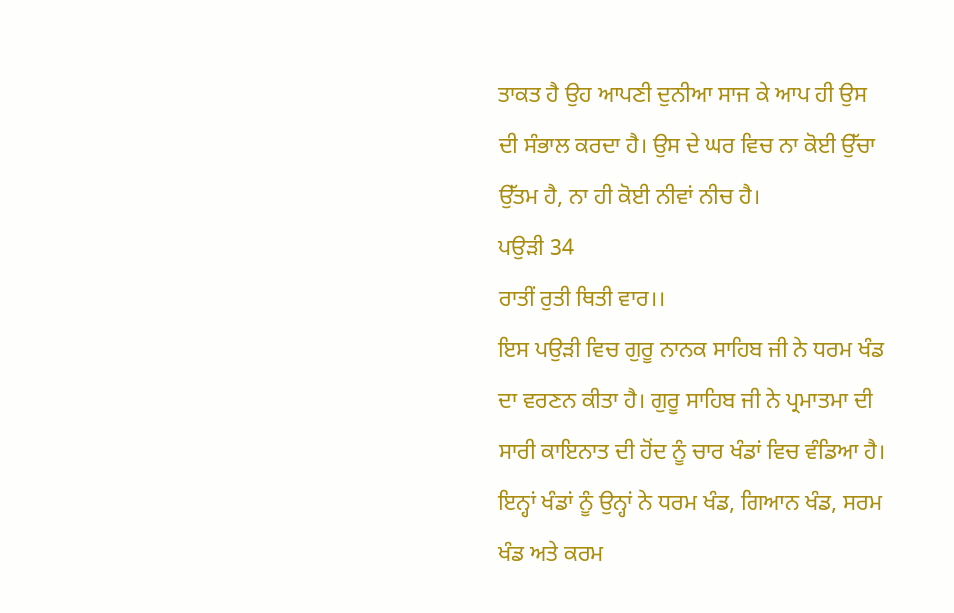ਤਾਕਤ ਹੈ ਉਹ ਆਪਣੀ ਦੁਨੀਆ ਸਾਜ ਕੇ ਆਪ ਹੀ ਉਸ ਦੀ ਸੰਭਾਲ ਕਰਦਾ ਹੈ। ਉਸ ਦੇ ਘਰ ਵਿਚ ਨਾ ਕੋਈ ਉੱਚਾ ਉੱਤਮ ਹੈ, ਨਾ ਹੀ ਕੋਈ ਨੀਵਾਂ ਨੀਚ ਹੈ।
ਪਉੜੀ 34
ਰਾਤੀਂ ਰੁਤੀ ਥਿਤੀ ਵਾਰ।।
ਇਸ ਪਉੜੀ ਵਿਚ ਗੁਰੂ ਨਾਨਕ ਸਾਹਿਬ ਜੀ ਨੇ ਧਰਮ ਖੰਡ ਦਾ ਵਰਣਨ ਕੀਤਾ ਹੈ। ਗੁਰੂ ਸਾਹਿਬ ਜੀ ਨੇ ਪ੍ਰਮਾਤਮਾ ਦੀ ਸਾਰੀ ਕਾਇਨਾਤ ਦੀ ਹੋਂਦ ਨੂੰ ਚਾਰ ਖੰਡਾਂ ਵਿਚ ਵੰਡਿਆ ਹੈ। ਇਨ੍ਹਾਂ ਖੰਡਾਂ ਨੂੰ ਉਨ੍ਹਾਂ ਨੇ ਧਰਮ ਖੰਡ, ਗਿਆਨ ਖੰਡ, ਸਰਮ ਖੰਡ ਅਤੇ ਕਰਮ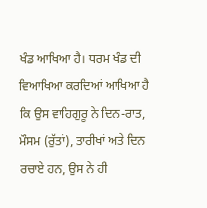ਖੰਡ ਆਖਿਆ ਹੈ। ਧਰਮ ਖੰਡ ਦੀ ਵਿਆਖਿਆ ਕਰਦਿਆਂ ਆਖਿਆ ਹੈ ਕਿ ਉਸ ਵਾਹਿਗੁਰੂ ਨੇ ਦਿਨ-ਰਾਤ, ਮੌਸਮ (ਰੁੱਤਾਂ), ਤਾਰੀਖਾਂ ਅਤੇ ਦਿਨ ਰਚਾਏ ਹਨ, ਉਸ ਨੇ ਹੀ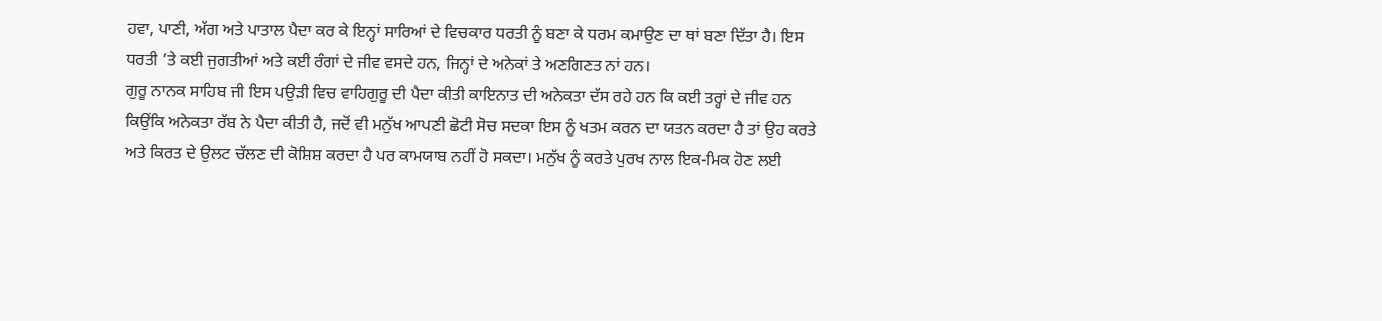ਹਵਾ, ਪਾਣੀ, ਅੱਗ ਅਤੇ ਪਾਤਾਲ ਪੈਦਾ ਕਰ ਕੇ ਇਨ੍ਹਾਂ ਸਾਰਿਆਂ ਦੇ ਵਿਚਕਾਰ ਧਰਤੀ ਨੂੰ ਬਣਾ ਕੇ ਧਰਮ ਕਮਾਉਣ ਦਾ ਥਾਂ ਬਣਾ ਦਿੱਤਾ ਹੈ। ਇਸ ਧਰਤੀ ’ਤੇ ਕਈ ਜੁਗਤੀਆਂ ਅਤੇ ਕਈ ਰੰਗਾਂ ਦੇ ਜੀਵ ਵਸਦੇ ਹਨ, ਜਿਨ੍ਹਾਂ ਦੇ ਅਨੇਕਾਂ ਤੇ ਅਣਗਿਣਤ ਨਾਂ ਹਨ।
ਗੁਰੂ ਨਾਨਕ ਸਾਹਿਬ ਜੀ ਇਸ ਪਉੜੀ ਵਿਚ ਵਾਹਿਗੁਰੂ ਦੀ ਪੈਦਾ ਕੀਤੀ ਕਾਇਨਾਤ ਦੀ ਅਨੇਕਤਾ ਦੱਸ ਰਹੇ ਹਨ ਕਿ ਕਈ ਤਰ੍ਹਾਂ ਦੇ ਜੀਵ ਹਨ ਕਿਉਂਕਿ ਅਨੇਕਤਾ ਰੱਬ ਨੇ ਪੈਦਾ ਕੀਤੀ ਹੈ, ਜਦੋਂ ਵੀ ਮਨੁੱਖ ਆਪਣੀ ਛੋਟੀ ਸੋਚ ਸਦਕਾ ਇਸ ਨੂੰ ਖਤਮ ਕਰਨ ਦਾ ਯਤਨ ਕਰਦਾ ਹੈ ਤਾਂ ਉਹ ਕਰਤੇ ਅਤੇ ਕਿਰਤ ਦੇ ਉਲਟ ਚੱਲਣ ਦੀ ਕੋਸ਼ਿਸ਼ ਕਰਦਾ ਹੈ ਪਰ ਕਾਮਯਾਬ ਨਹੀਂ ਹੋ ਸਕਦਾ। ਮਨੁੱਖ ਨੂੰ ਕਰਤੇ ਪੁਰਖ ਨਾਲ ਇਕ-ਮਿਕ ਹੋਣ ਲਈ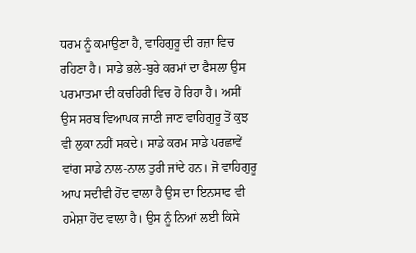ਧਰਮ ਨੂੰ ਕਮਾਉਣਾ ਹੈ, ਵਾਹਿਗੁਰੂ ਦੀ ਰਜ਼ਾ ਵਿਚ ਰਹਿਣਾ ਹੈ। ਸਾਡੇ ਭਲੇ-ਬੁਰੇ ਕਰਮਾਂ ਦਾ ਫੈਸਲਾ ਉਸ ਪਰਮਾਤਮਾ ਦੀ ਕਚਹਿਰੀ ਵਿਚ ਹੋ ਰਿਹਾ ਹੈ। ਅਸੀਂ ਉਸ ਸਰਬ ਵਿਆਪਕ ਜਾਣੀ ਜਾਣ ਵਾਹਿਗੁਰੂ ਤੋਂ ਕੁਝ ਵੀ ਲੁਕਾ ਨਹੀਂ ਸਕਦੇ। ਸਾਡੇ ਕਰਮ ਸਾਡੇ ਪਰਛਾਵੇਂ ਵਾਂਗ ਸਾਡੇ ਨਾਲ-ਨਾਲ ਤੁਰੀ ਜਾਂਦੇ ਹਨ। ਜੋ ਵਾਹਿਗੁਰੂ ਆਪ ਸਦੀਵੀ ਹੋਂਦ ਵਾਲਾ ਹੈ ਉਸ ਦਾ ਇਨਸਾਫ ਵੀ ਹਮੇਸ਼ਾ ਹੋਂਦ ਵਾਲਾ ਹੈ। ਉਸ ਨੂੰ ਨਿਆਂ ਲਈ ਕਿਸੇ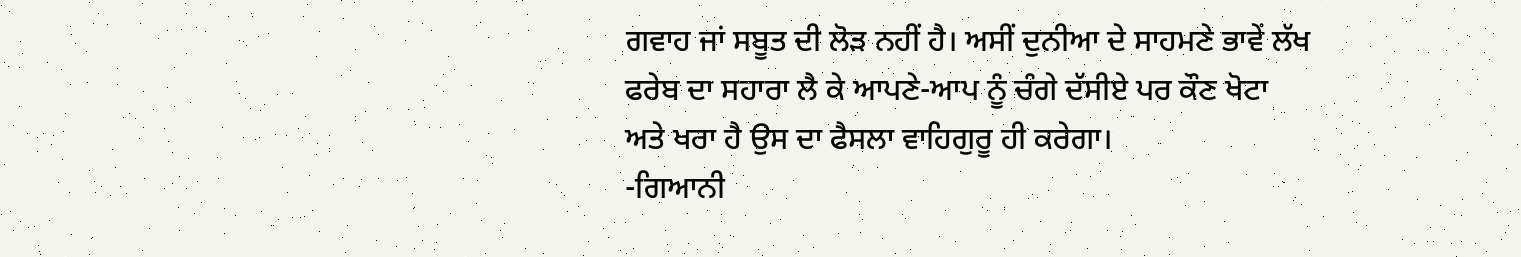ਗਵਾਹ ਜਾਂ ਸਬੂਤ ਦੀ ਲੋੜ ਨਹੀਂ ਹੈ। ਅਸੀਂ ਦੁਨੀਆ ਦੇ ਸਾਹਮਣੇ ਭਾਵੇਂ ਲੱਖ ਫਰੇਬ ਦਾ ਸਹਾਰਾ ਲੈ ਕੇ ਆਪਣੇ-ਆਪ ਨੂੰ ਚੰਗੇ ਦੱਸੀਏ ਪਰ ਕੌਣ ਖੋਟਾ ਅਤੇ ਖਰਾ ਹੈ ਉਸ ਦਾ ਫੈਸਲਾ ਵਾਹਿਗੁਰੂ ਹੀ ਕਰੇਗਾ।
-ਗਿਆਨੀ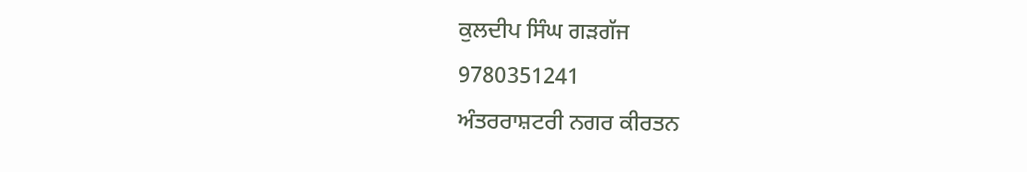ਕੁਲਦੀਪ ਸਿੰਘ ਗੜਗੱਜ
9780351241
ਅੰਤਰਰਾਸ਼ਟਰੀ ਨਗਰ ਕੀਰਤਨ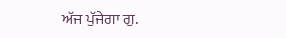ਅੱਜ ਪੁੱਜੇਗਾ ਗੁ.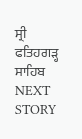ਸ੍ਰੀ ਫਤਿਹਗੜ੍ਹ ਸਾਹਿਬ
NEXT STORY